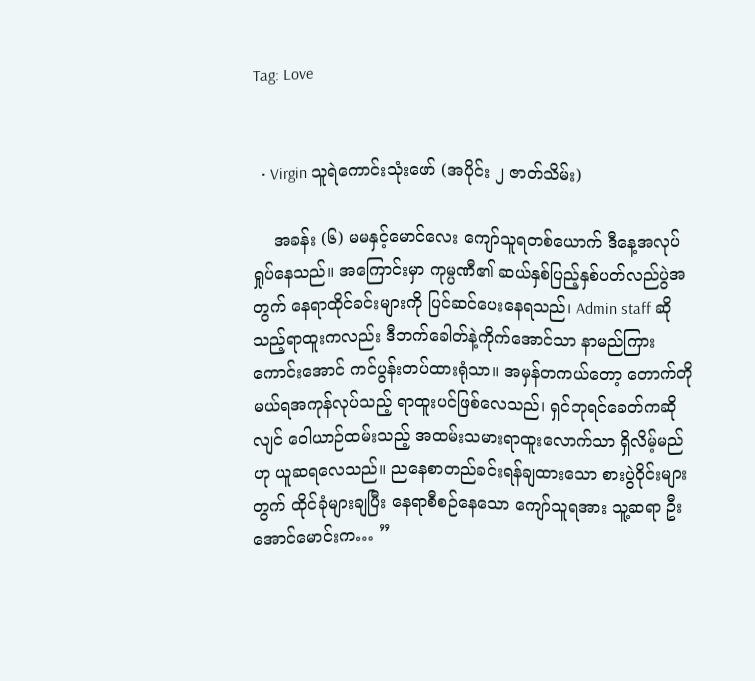Tag: Love


  • Virgin သူရဲကောင်းသုံးဖော် (အပိုင်း ၂ ဇာတ်သိမ်း)

    အခန်း (၆) မမနှင့်မောင်လေး ကျော်သူရတစ်ယောက် ဒီနေ့အလုပ်ရှုပ်နေသည်။ အကြောင်းမှာ ကုမ္ပဏီ၏ ဆယ်နှစ်ပြည့်နှစ်ပတ်လည်ပွဲအတွက် နေရာထိုင်ခင်းများကို ပြင်ဆင်ပေးနေရသည်၊ Admin staff ဆိုသည့်ရာထူးကလည်း ဒီဘက်ခေါတ်နဲ့ကိုက်အောင်သာ နာမည်ကြားကောင်းအောင် ကင်ပွန်းတပ်ထားရုံသာ။ အမှန်တကယ်တော့ တောက်တိုမယ်ရအကုန်လုပ်သည့် ရာထူးပင်ဖြစ်လေသည်၊ ရှင်ဘုရင်ခေတ်ကဆိုလျင် ဝေါယာဉ်ထမ်းသည့် အထမ်းသမားရာထူးလောက်သာ ရှိလိမ့်မည်ဟု ယူဆရလေသည်။ ညနေစာတည်ခင်းရန်ချထားသော စားပွဲဝိုင်းများတွက် ထိုင်ခုံများချပြီး နေရာစီစဉ်နေသော ကျော်သူရအား သူ့ဆရာ ဦးအောင်မောင်းက… ”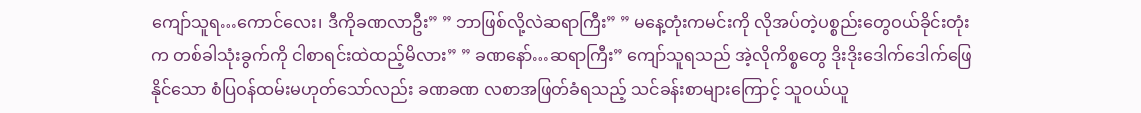ကျော်သူရ…ကောင်လေး၊ ဒီကိုခဏလာဦး” ” ဘာဖြစ်လို့လဲဆရာကြီး” ” မနေ့တုံးကမင်းကို လိုအပ်တဲ့ပစ္စည်းတွေဝယ်ခိုင်းတုံးက တစ်ခါသုံးခွက်ကို ငါစာရင်းထဲထည့်မိလား” ” ခဏနော်…ဆရာကြီး” ကျော်သူရသည် အဲ့လိုကိစ္စတွေ ဒိုးဒိုးဒေါက်ဒေါက်ဖြေနိုင်သော စံပြဝန်ထမ်းမဟုတ်သော်လည်း ခဏခဏ လစာအဖြတ်ခံရသည့် သင်ခန်းစာများကြောင့် သူဝယ်ယူ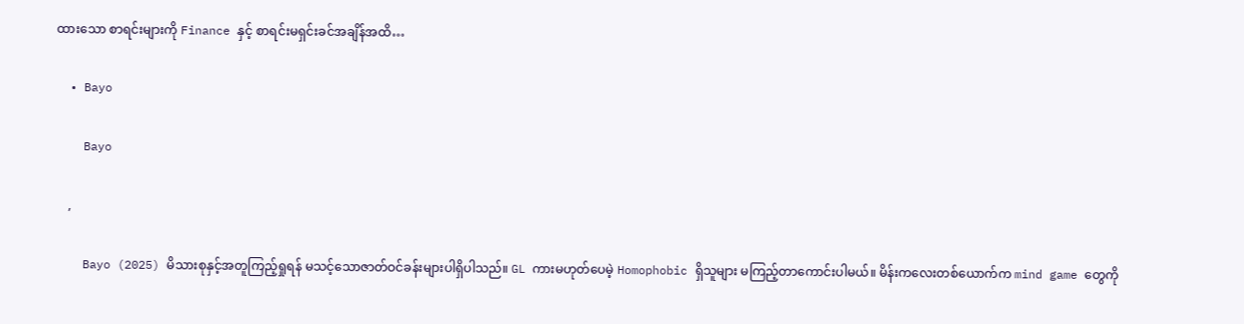ထားသော စာရင်းများကို Finance နှင့် စာရင်းမရှင်းခင်အချိန်အထိ…

  • Bayo

    Bayo

    ,

    Bayo (2025) မိသားစုနှင့်အတူကြည့်ရှုရန် မသင့်သောဇာတ်ဝင်ခန်းများပါရှိပါသည်။ GL ကားမဟုတ်ပေမဲ့ Homophobic ရှိသူများ မကြည့်တာကောင်းပါမယ်။ မိန်းကလေးတစ်ယောက်က mind game တွေကို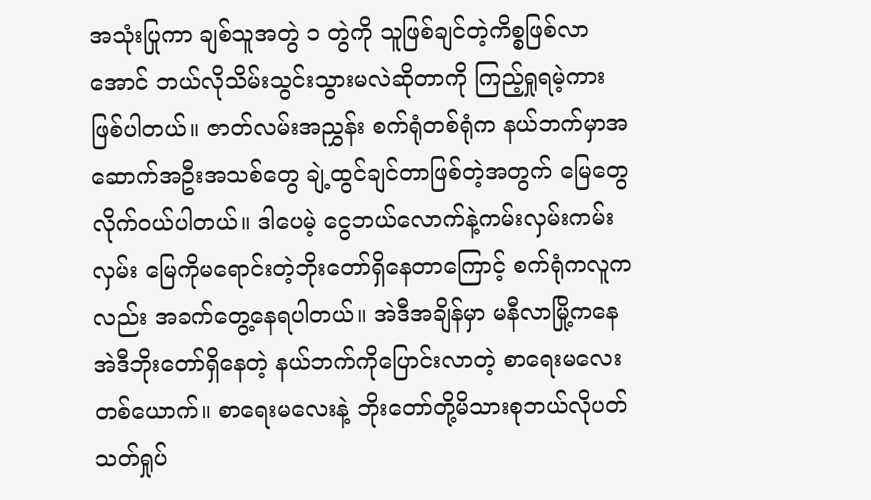အသုံးပြုကာ ချစ်သူအတွဲ ၁ တွဲကို သူဖြစ်ချင်တဲ့ကိစ္စဖြစ်လာအောင် ဘယ်လိုသိမ်းသွင်းသွားမလဲဆိုတာကို ကြည့်ရှုရမဲ့ကားဖြစ်ပါတယ်။ ဇာတ်လမ်းအညွှန်း စက်ရုံတစ်ရုံက နယ်ဘက်မှာအဆောက်အဦးအသစ်တွေ ချဲ့ထွင်ချင်တာဖြစ်တဲ့အတွက် မြေတွေလိုက်ဝယ်ပါတယ်။ ဒါပေမဲ့ ငွေဘယ်လောက်နဲ့ကမ်းလှမ်းကမ်းလှမ်း မြေကိုမရောင်းတဲ့ဘိုးတော်ရှိနေတာကြောင့် စက်ရုံကလူကလည်း အခက်တွေ့နေရပါတယ်။ အဲဒီအချိန်မှာ မနီလာမြို့ကနေ အဲဒီဘိုးတော်ရှိနေတဲ့ နယ်ဘက်ကိုပြောင်းလာတဲ့ စာရေးမလေးတစ်ယောက်။ စာရေးမလေးနဲ့ ဘိုးတော်တို့မိသားစုဘယ်လိုပတ်သတ်ရှုပ်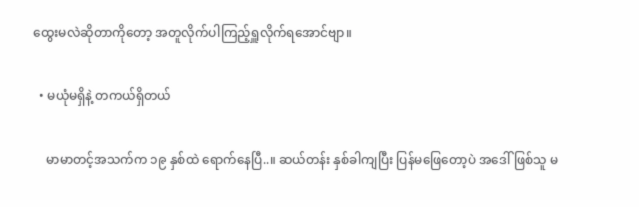ထွေးမလဲဆိုတာကိုတော့ အတူလိုက်ပါကြည့်ရှူလိုက်ရအောင်ဗျာ။

  • မယုံမရှိနဲ့ တကယ်ရှိတယ်

    မာမာတင့်အသက်က ၁၉ နှစ်ထဲ ရောက်နေပြီ..။ ဆယ်တန်း နှစ်ခါကျပြီး ပြန်မဖြေတော့ပဲ အဒေါ်ဖြစ်သူ မ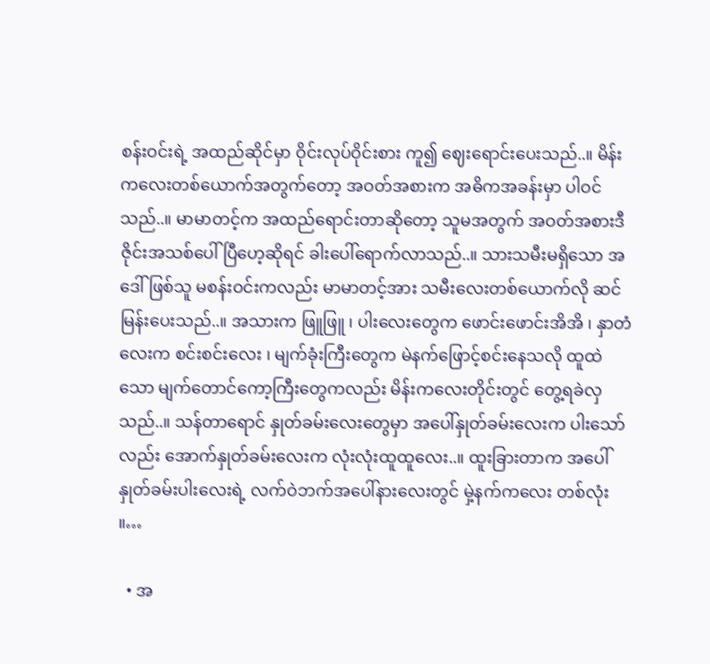စန်းဝင်းရဲ့ အထည်ဆိုင်မှာ ဝိုင်းလုပ်ဝိုင်းစား ကူ၍ ဈေးရောင်းပေးသည်..။ မိန်းကလေးတစ်ယောက်အတွက်တော့ အဝတ်အစားက အဓိကအခန်းမှာ ပါဝင်သည်..။ မာမာတင့်က အထည်ရောင်းတာဆိုတော့ သူမအတွက် အဝတ်အစားဒီဇိုင်းအသစ်ပေါ်ပြီဟေ့ဆိုရင် ခါးပေါ်ရောက်လာသည်..။ သားသမီးမရှိသော အဒေါ်ဖြစ်သူ မစန်းဝင်းကလည်း မာမာတင့်အား သမီးလေးတစ်ယောက်လို ဆင်မြန်းပေးသည်..။ အသားက ဖြူဖြူ ၊ ပါးလေးတွေက ဖောင်းဖောင်းအိအိ ၊ နှာတံလေးက စင်းစင်းလေး ၊ မျက်ခုံးကြီးတွေက မဲနက်ဖြောင့်စင်းနေသလို ထူထဲသော မျက်တောင်ကော့ကြီးတွေကလည်း မိန်းကလေးတိုင်းတွင် တွေ့ရခဲလှသည်..။ သန်တာရောင် နှုတ်ခမ်းလေးတွေမှာ အပေါ်နှုတ်ခမ်းလေးက ပါးသော်လည်း အောက်နှုတ်ခမ်းလေးက လုံးလုံးထူထူလေး..။ ထူးခြားတာက အပေါ်နှုတ်ခမ်းပါးလေးရဲ့ လက်ဝဲဘက်အပေါ်နားလေးတွင် မှဲ့နက်ကလေး တစ်လုံး ။…

  • အ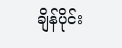ချိန်ပိုင်း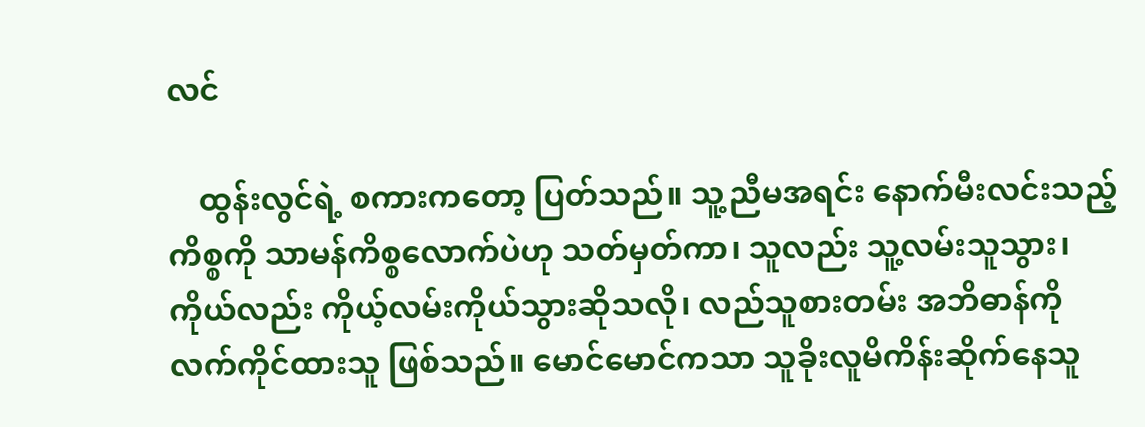လင်

    ထွန်းလွင်ရဲ့ စကားကတော့ ပြတ်သည်။ သူ့ညီမအရင်း နောက်မီးလင်းသည့်ကိစ္စကို သာမန်ကိစ္စလောက်ပဲဟု သတ်မှတ်ကာ၊ သူလည်း သူ့လမ်းသူသွား၊ ကိုယ်လည်း ကိုယ့်လမ်းကိုယ်သွားဆိုသလို၊ လည်သူစားတမ်း အဘိဓာန်ကို လက်ကိုင်ထားသူ ဖြစ်သည်။ မောင်မောင်ကသာ သူခိုးလူမိကိန်းဆိုက်နေသူ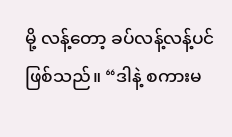မို့ လန့်တော့ ခပ်လန့်လန့်ပင် ဖြစ်သည်။ “ဒါနဲ့ စကားမ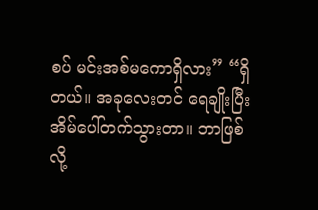စပ် မင်းအစ်မကောရှိလား” “ရှိတယ်။ အခုလေးတင် ရေချိုးပြီး အိမ်ပေါ်တက်သွားတာ။ ဘာဖြစ်လို့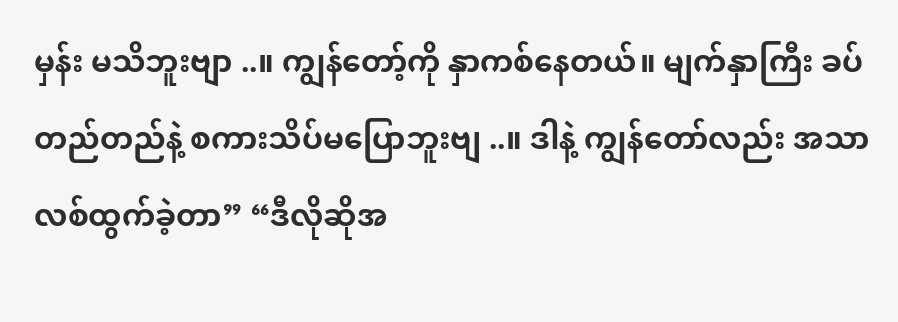မှန်း မသိဘူးဗျာ ..။ ကျွန်တော့်ကို နှာကစ်နေတယ်။ မျက်နှာကြီး ခပ်တည်တည်နဲ့ စကားသိပ်မပြောဘူးဗျ ..။ ဒါနဲ့ ကျွန်တော်လည်း အသာလစ်ထွက်ခဲ့တာ” “ဒီလိုဆိုအ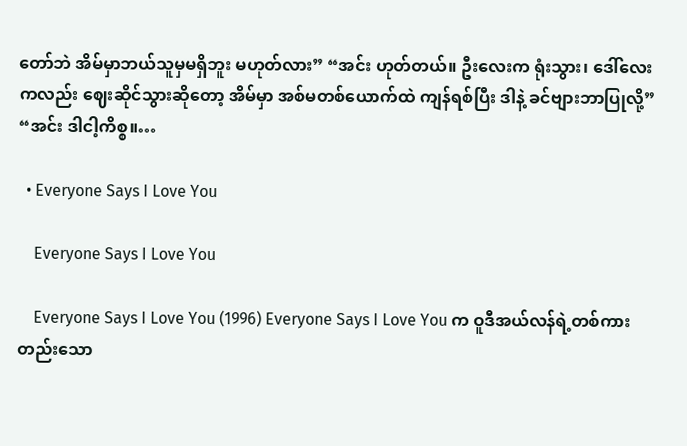တော်ဘဲ အိမ်မှာဘယ်သူမှမရှိဘူး မဟုတ်လား” “အင်း ဟုတ်တယ်။ ဦးလေးက ရုံးသွား၊ ဒေါ်လေးကလည်း ဈေးဆိုင်သွားဆိုတော့ အိမ်မှာ အစ်မတစ်ယောက်ထဲ ကျန်ရစ်ပြီး ဒါနဲ့ ခင်ဗျားဘာပြုလို့” “အင်း ဒါငါ့ကိစ္စ။…

  • Everyone Says I Love You

    Everyone Says I Love You

    Everyone Says I Love You (1996) Everyone Says I Love You က ဝူဒီအယ်လန်ရဲ့တစ်ကားတည်းသော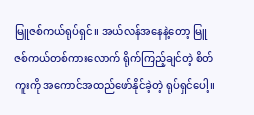မြူဇစ်ကယ်ရုပ်ရှင်။ အယ်လန်အနေနဲ့တော့ မြူဇစ်ကယ်တစ်ကားလောက် ရိုက်ကြည့်ချင်တဲ့ စိတ်ကူးကို အကောင်အထည်ဖော်နိုင်ခဲ့တဲ့ ရုပ်ရှင်ပေါ့။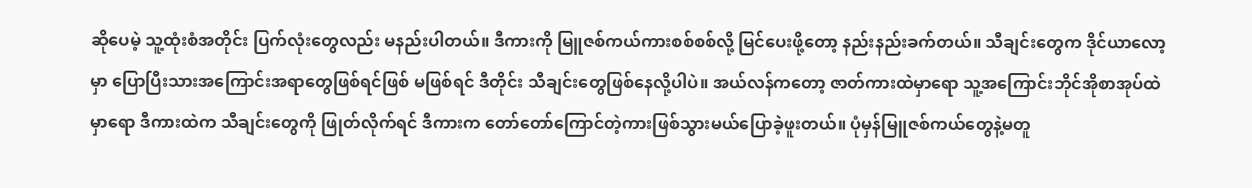ဆိုပေမဲ့ သူ့ထုံးစံအတိုင်း ပြက်လုံးတွေလည်း မနည်းပါတယ်။ ဒီကားကို မြူဇစ်ကယ်ကားစစ်စစ်လို့ မြင်ပေးဖို့တော့ နည်းနည်းခက်တယ်။ သီချင်းတွေက ဒိုင်ယာလော့မှာ ပြောပြီးသားအကြောင်းအရာတွေဖြစ်ရင်ဖြစ် မဖြစ်ရင် ဒီတိုင်း သီချင်းတွေဖြစ်နေလို့ပါပဲ။ အယ်လန်ကတော့ ဇာတ်ကားထဲမှာရော သူ့အကြောင်းဘိုင်အိုစာအုပ်ထဲမှာရော ဒီကားထဲက သီချင်းတွေကို ဖြုတ်လိုက်ရင် ဒီကားက တော်တော်ကြောင်တဲ့ကားဖြစ်သွားမယ်ပြောခဲ့ဖူးတယ်။ ပုံမှန်မြူဇစ်ကယ်တွေနဲ့မတူ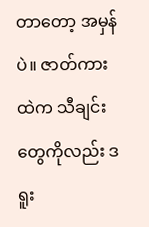တာတော့ အမှန်ပဲ။ ဇာတ်ကားထဲက သီချင်းတွေကိုလည်း ဒရူး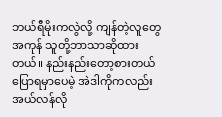ဘယ်ရီမိုးကလွဲလို့ ကျန်တဲ့လူတွေအကုန် သူတို့ဘာသာဆိုထားတယ်။ နည်းနည်းတော့စားတယ်ပြောရမှာပေမဲ့ အဲဒါကိုကလည်း အယ်လန်လို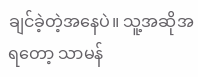ချင်ခဲ့တဲ့အနေပဲ။ သူ့အဆိုအရတော့ သာမန်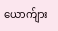ယောက်ျား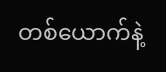တစ်ယောက်နဲ့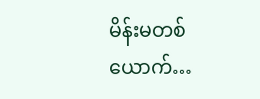မိန်းမတစ်ယောက်…